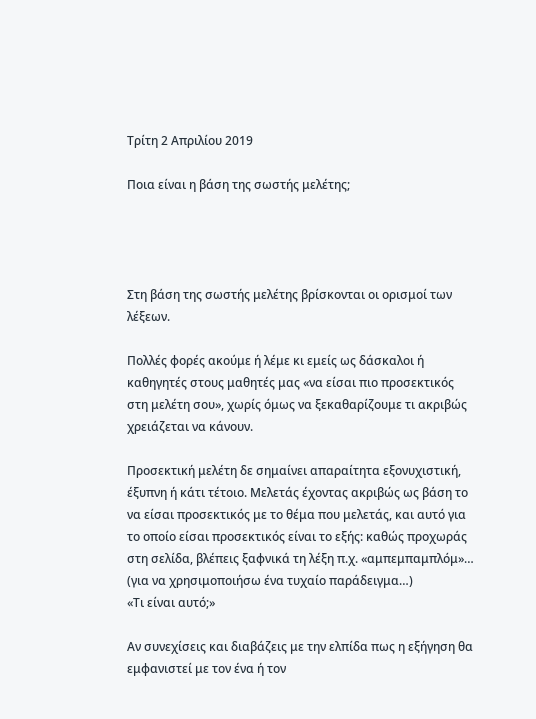Τρίτη 2 Απριλίου 2019

Ποια είναι η βάση της σωστής μελέτης;




Στη βάση της σωστής μελέτης βρίσκονται οι ορισμοί των λέξεων.

Πολλές φορές ακούμε ή λέμε κι εμείς ως δάσκαλοι ή καθηγητές στους μαθητές μας «να είσαι πιο προσεκτικός στη μελέτη σου», χωρίς όμως να ξεκαθαρίζουμε τι ακριβώς χρειάζεται να κάνουν.

Προσεκτική μελέτη δε σημαίνει απαραίτητα εξονυχιστική,  έξυπνη ή κάτι τέτοιο. Μελετάς έχοντας ακριβώς ως βάση το να είσαι προσεκτικός με το θέμα που μελετάς, και αυτό για το οποίο είσαι προσεκτικός είναι το εξής: καθώς προχωράς στη σελίδα, βλέπεις ξαφνικά τη λέξη π.χ. «αμπεμπαμπλόμ»… (για να χρησιμοποιήσω ένα τυχαίο παράδειγμα…)
«Τι είναι αυτό;»

Αν συνεχίσεις και διαβάζεις με την ελπίδα πως η εξήγηση θα εμφανιστεί με τον ένα ή τον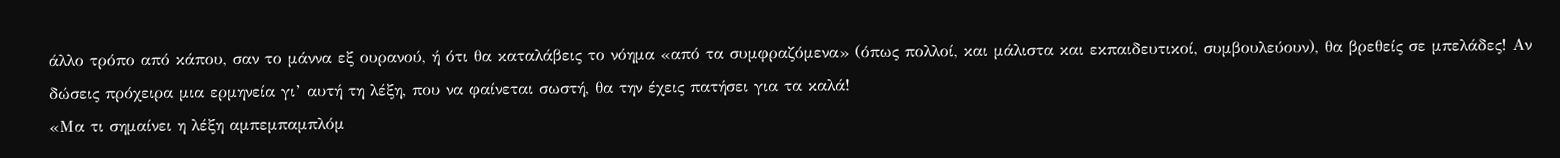άλλο τρόπο από κάπου, σαν το μάννα εξ ουρανού, ή ότι θα καταλάβεις το νόημα «από τα συμφραζόμενα» (όπως πολλοί, και μάλιστα και εκπαιδευτικοί, συμβουλεύουν), θα βρεθείς σε μπελάδες! Αν δώσεις πρόχειρα μια ερμηνεία γι’ αυτή τη λέξη, που να φαίνεται σωστή, θα την έχεις πατήσει για τα καλά!
«Μα τι σημαίνει η λέξη αμπεμπαμπλόμ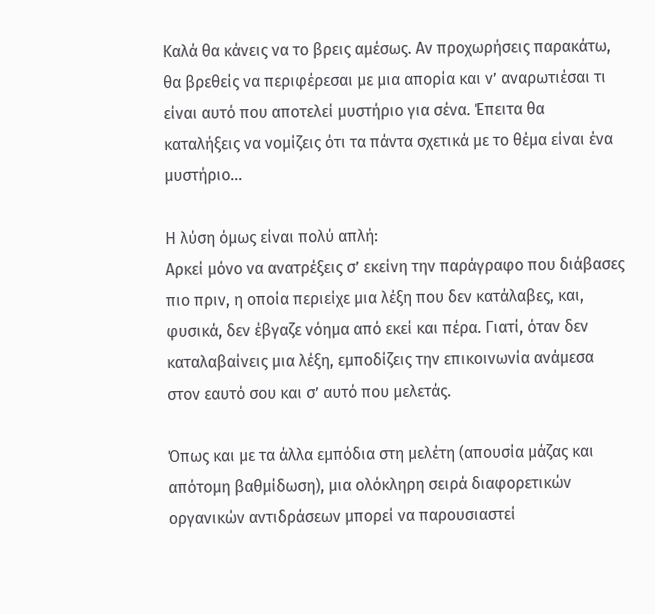Καλά θα κάνεις να το βρεις αμέσως. Αν προχωρήσεις παρακάτω, θα βρεθείς να περιφέρεσαι με μια απορία και ν’ αναρωτιέσαι τι είναι αυτό που αποτελεί μυστήριο για σένα. Έπειτα θα καταλήξεις να νομίζεις ότι τα πάντα σχετικά με το θέμα είναι ένα μυστήριο…

Η λύση όμως είναι πολύ απλή:
Αρκεί μόνο να ανατρέξεις σ’ εκείνη την παράγραφο που διάβασες πιο πριν, η οποία περιείχε μια λέξη που δεν κατάλαβες, και, φυσικά, δεν έβγαζε νόημα από εκεί και πέρα. Γιατί, όταν δεν καταλαβαίνεις μια λέξη, εμποδίζεις την επικοινωνία ανάμεσα στον εαυτό σου και σ’ αυτό που μελετάς.

Όπως και με τα άλλα εμπόδια στη μελέτη (απουσία μάζας και απότομη βαθμίδωση), μια ολόκληρη σειρά διαφορετικών οργανικών αντιδράσεων μπορεί να παρουσιαστεί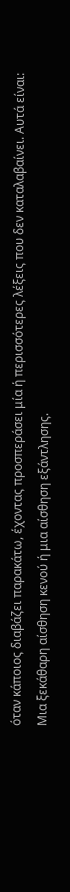όταν κάποιος διαβάζει παρακάτω, έχοντας προσπεράσει μία ή περισσότερες λέξεις που δεν καταλαβαίνει. Αυτά είναι:
Μια ξεκάθαρη αίσθηση κενού ή μια αίσθηση εξάντλησης.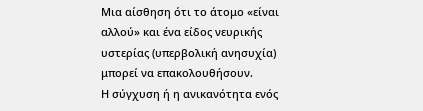Μια αίσθηση ότι το άτομο «είναι αλλού» και ένα είδος νευρικής υστερίας (υπερβολική ανησυχία) μπορεί να επακολουθήσουν.
Η σύγχυση ή η ανικανότητα ενός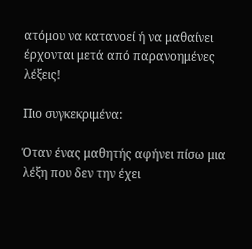ατόμου να κατανοεί ή να μαθαίνει έρχονται μετά από παρανοημένες λέξεις!

Πιο συγκεκριμένα:

Όταν ένας μαθητής αφήνει πίσω μια λέξη που δεν την έχει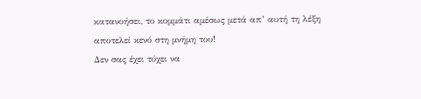κατανοήσει, το κομμάτι αμέσως μετά απ’ αυτή τη λέξη αποτελεί κενό στη μνήμη του!
Δεν σας έχει τύχει να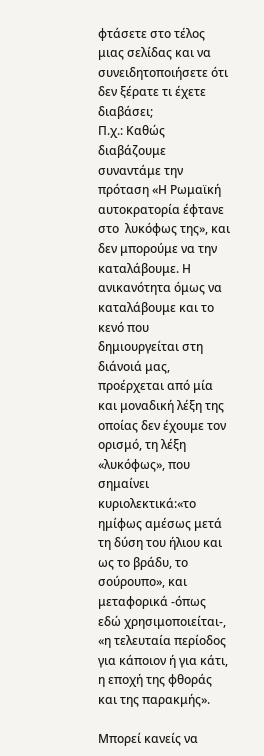φτάσετε στο τέλος μιας σελίδας και να συνειδητοποιήσετε ότι δεν ξέρατε τι έχετε διαβάσει;
Π.χ.: Καθώς διαβάζουμε συναντάμε την πρόταση «Η Ρωμαϊκή αυτοκρατορία έφτανε στο  λυκόφως της», και δεν μπορούμε να την καταλάβουμε. Η ανικανότητα όμως να καταλάβουμε και το κενό που δημιουργείται στη διάνοιά μας, προέρχεται από μία και μοναδική λέξη της οποίας δεν έχουμε τον ορισμό, τη λέξη «λυκόφως», που σημαίνει κυριολεκτικά:«το ημίφως αμέσως μετά τη δύση του ήλιου και ως το βράδυ, το σούρουπο», και μεταφορικά -όπως εδώ χρησιμοποιείται-,  «η τελευταία περίοδος για κάποιον ή για κάτι, η εποχή της φθοράς και της παρακμής».

Μπορεί κανείς να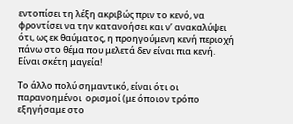εντοπίσει τη λέξη ακριβώς πριν το κενό, να φροντίσει να την κατανοήσει και ν’ ανακαλύψει ότι, ως εκ θαύματος, η προηγούμενη κενή περιοχή πάνω στο θέμα που μελετά δεν είναι πια κενή.
Είναι σκέτη μαγεία!

Το άλλο πολύ σημαντικό, είναι ότι οι παρανοημένοι  ορισμοί (με όποιον τρόπο εξηγήσαμε στο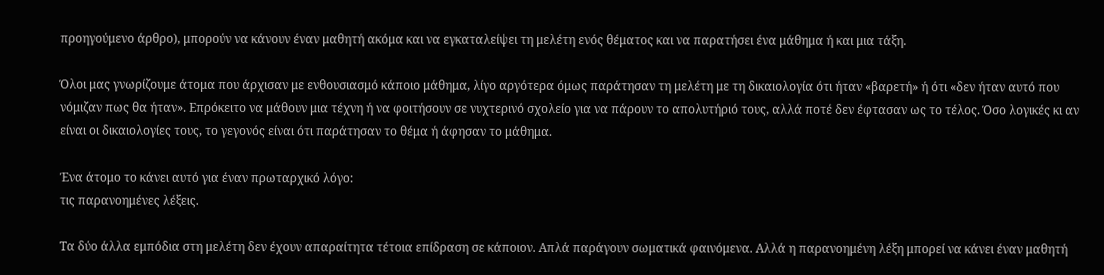προηγούμενο άρθρο), μπορούν να κάνουν έναν μαθητή ακόμα και να εγκαταλείψει τη μελέτη ενός θέματος και να παρατήσει ένα μάθημα ή και μια τάξη.

Όλοι μας γνωρίζουμε άτομα που άρχισαν με ενθουσιασμό κάποιο μάθημα, λίγο αργότερα όμως παράτησαν τη μελέτη με τη δικαιολογία ότι ήταν «βαρετή» ή ότι «δεν ήταν αυτό που νόμιζαν πως θα ήταν». Επρόκειτο να μάθουν μια τέχνη ή να φοιτήσουν σε νυχτερινό σχολείο για να πάρουν το απολυτήριό τους, αλλά ποτέ δεν έφτασαν ως το τέλος. Όσο λογικές κι αν είναι οι δικαιολογίες τους, το γεγονός είναι ότι παράτησαν το θέμα ή άφησαν το μάθημα.

Ένα άτομο το κάνει αυτό για έναν πρωταρχικό λόγο:
τις παρανοημένες λέξεις.

Τα δύο άλλα εμπόδια στη μελέτη δεν έχουν απαραίτητα τέτοια επίδραση σε κάποιον. Απλά παράγουν σωματικά φαινόμενα. Αλλά η παρανοημένη λέξη μπορεί να κάνει έναν μαθητή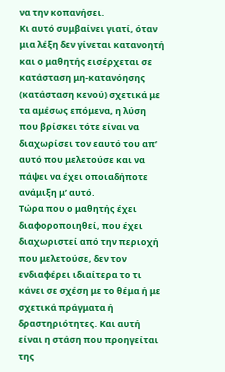να την κοπανήσει.
Κι αυτό συμβαίνει γιατί, όταν μια λέξη δεν γίνεται κατανοητή και ο μαθητής εισέρχεται σε κατάσταση μη-κατανόησης (κατάσταση κενού) σχετικά με τα αμέσως επόμενα, η λύση που βρίσκει τότε είναι να διαχωρίσει τον εαυτό του απ’ αυτό που μελετούσε και να πάψει να έχει οποιαδήποτε ανάμιξη μ’ αυτό.
Τώρα που ο μαθητής έχει διαφοροποιηθεί, που έχει διαχωριστεί από την περιοχή που μελετούσε, δεν τον ενδιαφέρει ιδιαίτερα το τι κάνει σε σχέση με το θέμα ή με σχετικά πράγματα ή δραστηριότητες. Και αυτή είναι η στάση που προηγείται της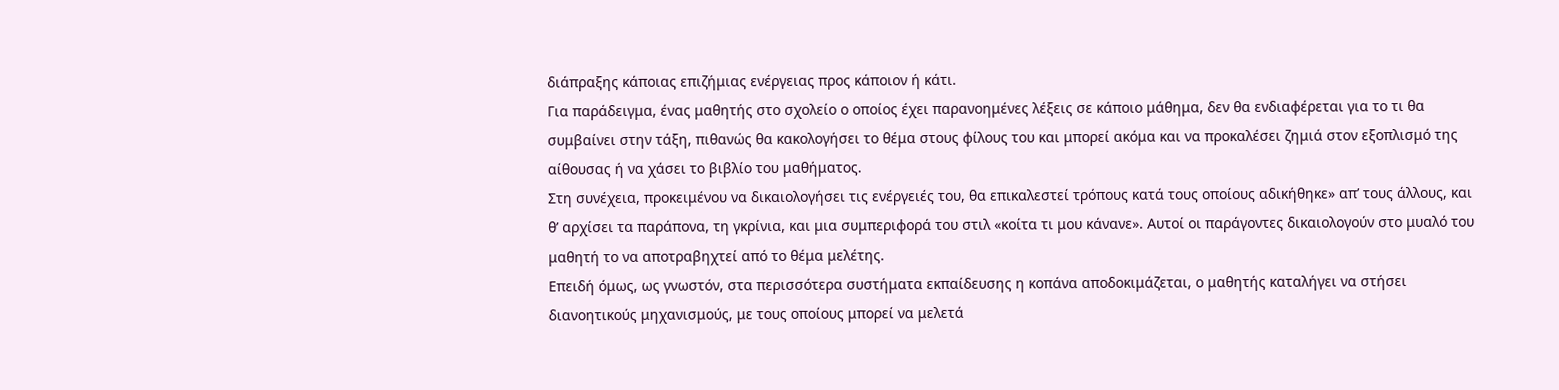διάπραξης κάποιας επιζήμιας ενέργειας προς κάποιον ή κάτι.
Για παράδειγμα, ένας μαθητής στο σχολείο ο οποίος έχει παρανοημένες λέξεις σε κάποιο μάθημα, δεν θα ενδιαφέρεται για το τι θα συμβαίνει στην τάξη, πιθανώς θα κακολογήσει το θέμα στους φίλους του και μπορεί ακόμα και να προκαλέσει ζημιά στον εξοπλισμό της αίθουσας ή να χάσει το βιβλίο του μαθήματος.
Στη συνέχεια, προκειμένου να δικαιολογήσει τις ενέργειές του, θα επικαλεστεί τρόπους κατά τους οποίους αδικήθηκε» απ’ τους άλλους, και θ’ αρχίσει τα παράπονα, τη γκρίνια, και μια συμπεριφορά του στιλ «κοίτα τι μου κάνανε». Αυτοί οι παράγοντες δικαιολογούν στο μυαλό του μαθητή το να αποτραβηχτεί από το θέμα μελέτης.
Επειδή όμως, ως γνωστόν, στα περισσότερα συστήματα εκπαίδευσης η κοπάνα αποδοκιμάζεται, ο μαθητής καταλήγει να στήσει διανοητικούς μηχανισμούς, με τους οποίους μπορεί να μελετά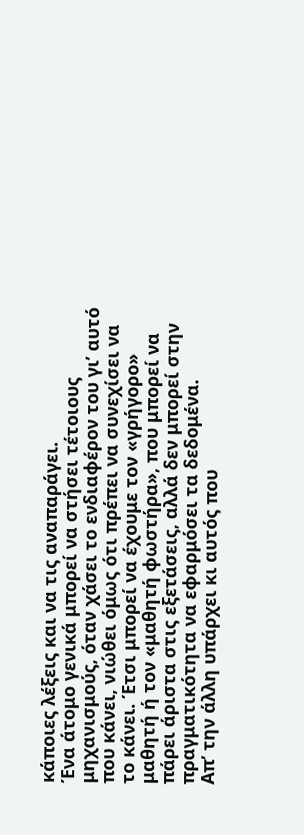κάποιες λέξεις και να τις αναπαράγει.
Ένα άτομο γενικά μπορεί να στήσει τέτοιους μηχανισμούς, όταν χάσει το ενδιαφέρον του γι’ αυτό που κάνει, νιώθει όμως ότι πρέπει να συνεχίσει να το κάνει. Έτσι μπορεί να έχουμε τον «γρήγορο» μαθητή ή τον «μαθητή φωστήρα», που μπορεί να πάρει άριστα στις εξετάσεις, αλλά δεν μπορεί στην πραγματικότητα να εφαρμόσει τα δεδομένα.
Απ’ την άλλη υπάρχει κι αυτός που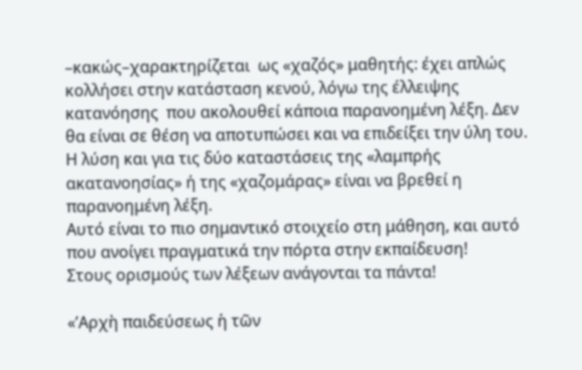–κακώς–χαρακτηρίζεται  ως «χαζός» μαθητής: έχει απλώς κολλήσει στην κατάσταση κενού, λόγω της έλλειψης κατανόησης  που ακολουθεί κάποια παρανοημένη λέξη. Δεν θα είναι σε θέση να αποτυπώσει και να επιδείξει την ύλη του.
Η λύση και για τις δύο καταστάσεις της «λαμπρής ακατανοησίας» ή της «χαζομάρας» είναι να βρεθεί η παρανοημένη λέξη.
Αυτό είναι το πιο σημαντικό στοιχείο στη μάθηση, και αυτό που ανοίγει πραγματικά την πόρτα στην εκπαίδευση!
Στους ορισμούς των λέξεων ανάγονται τα πάντα!

«’Αρχὴ παιδεύσεως ἡ τῶν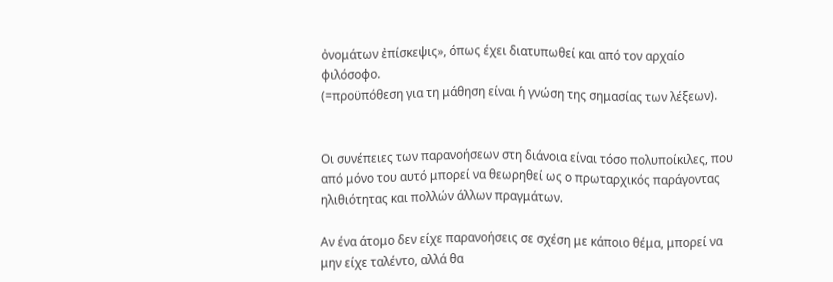ὀνομάτων ἐπίσκεψις», όπως έχει διατυπωθεί και από τον αρχαίο φιλόσοφο.
(=προϋπόθεση για τη μάθηση είναι ἡ γνώση της σημασίας των λέξεων).


Οι συνέπειες των παρανοήσεων στη διάνοια είναι τόσο πολυποίκιλες, που από μόνο του αυτό μπορεί να θεωρηθεί ως ο πρωταρχικός παράγοντας ηλιθιότητας και πολλών άλλων πραγμάτων.

Αν ένα άτομο δεν είχε παρανοήσεις σε σχέση με κάποιο θέμα, μπορεί να μην είχε ταλέντο, αλλά θα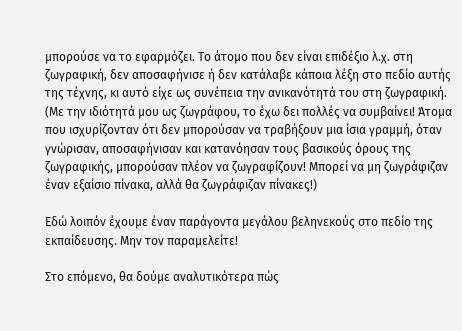μπορούσε να το εφαρμόζει. Το άτομο που δεν είναι επιδέξιο λ.χ. στη ζωγραφική, δεν αποσαφήνισε ή δεν κατάλαβε κάποια λέξη στο πεδίο αυτής της τέχνης, κι αυτό είχε ως συνέπεια την ανικανότητά του στη ζωγραφική.
(Με την ιδιότητά μου ως ζωγράφου, το έχω δει πολλές να συμβαίνει! Άτομα που ισχυρίζονταν ότι δεν μπορούσαν να τραβήξουν μια ίσια γραμμή, όταν γνώρισαν, αποσαφήνισαν και κατανόησαν τους βασικούς όρους της ζωγραφικής, μπορούσαν πλέον να ζωγραφίζουν! Μπορεί να μη ζωγράφιζαν έναν εξαίσιο πίνακα, αλλά θα ζωγράφιζαν πίνακες!)

Εδώ λοιπόν έχουμε έναν παράγοντα μεγάλου βεληνεκούς στο πεδίο της εκπαίδευσης. Μην τον παραμελείτε!

Στο επόμενο, θα δούμε αναλυτικότερα πώς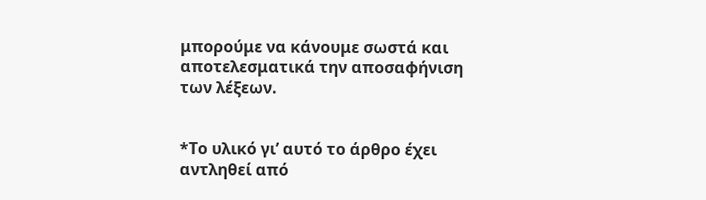μπορούμε να κάνουμε σωστά και αποτελεσματικά την αποσαφήνιση των λέξεων.


*Το υλικό γι’ αυτό το άρθρο έχει αντληθεί από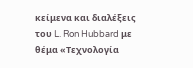κείμενα και διαλέξεις του L. Ron Hubbard με θέμα «Τεχνολογία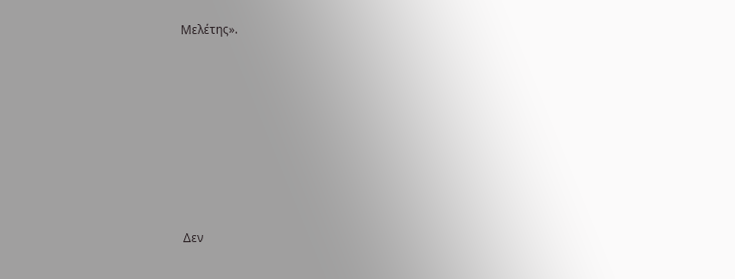Μελέτης».









Δεν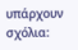υπάρχουν σχόλια: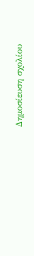Δημοσίευση σχολίου